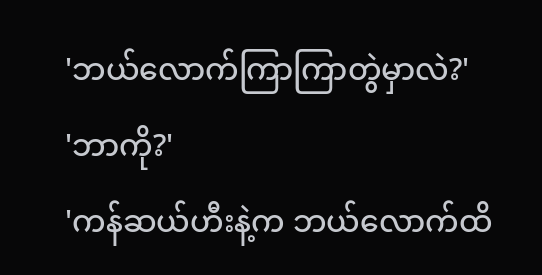'ဘယ်လောက်ကြာကြာတွဲမှာလဲ?'
'ဘာကို?'
'ကန်ဆယ်ဟီးနဲ့က ဘယ်လောက်ထိ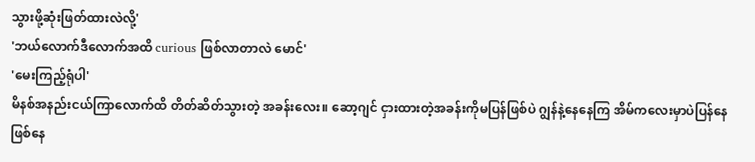သွားဖို့ဆုံးဖြတ်ထားလဲလို့'
'ဘယ်လောက်ဒီလောက်အထိ curious ဖြစ်လာတာလဲ မောင်'
'မေးကြည့်ရုံပါ'
မိနစ်အနည်းငယ်ကြာလောက်ထိ တိတ်ဆိတ်သွားတဲ့ အခန်းလေး။ ဆော့ဂျင် ငှားထားတဲ့အခန်းကိုမပြန်ဖြစ်ပဲ ဂျွန်နဲ့နေနေကြ အိမ်ကလေးမှာပဲပြန်နေဖြစ်နေ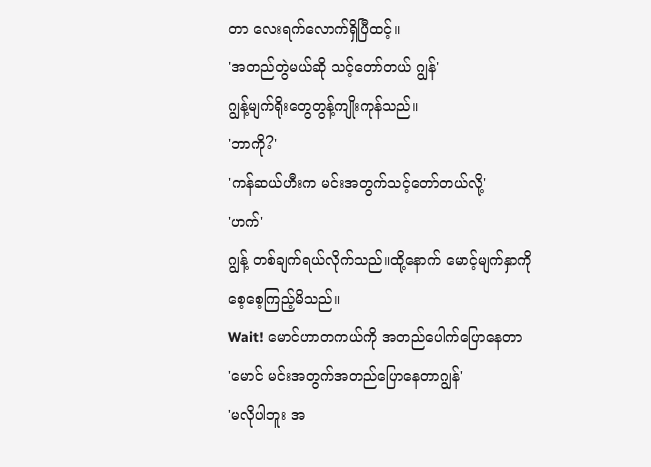တာ လေးရက်လောက်ရှိပြီထင့်။
'အတည်တွဲမယ်ဆို သင့်တော်တယ် ဂျွန်'
ဂျွန့်မျက်ရိုးတွေတွန့်ကျိုးကုန်သည်။
'ဘာကို?'
'ကန်ဆယ်ဟီးက မင်းအတွက်သင့်တော်တယ်လို့'
'ဟက်'
ဂျွန့် တစ်ချက်ရယ်လိုက်သည်။ထို့နောက် မောင့်မျက်နှာကို စေ့စေ့ကြည့်မိသည်။
Wait! မောင်ဟာတကယ်ကို အတည်ပေါက်ပြောနေတာ
'မောင် မင်းအတွက်အတည်ပြောနေတာဂျွန်'
'မလိုပါဘူး အ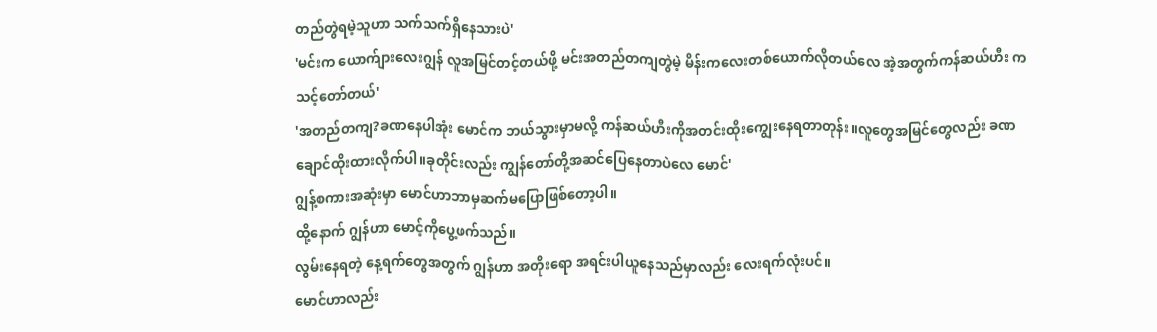တည်တွဲရမဲ့သူဟာ သက်သက်ရှိနေသားပဲ'
'မင်းက ယောက်ျားလေးဂျွန် လူအမြင်တင့်တယ်ဖို့ မင်းအတည်တကျတွဲမဲ့ မိန်းကလေးတစ်ယောက်လိုတယ်လေ အဲ့အတွက်ကန်ဆယ်ဟီး ကသင့်တော်တယ်'
'အတည်တကျ?ခဏနေပါအုံး မောင်က ဘယ်သွားမှာမလို့ ကန်ဆယ်ဟီးကိုအတင်းထိုးကျွေးနေရတာတုန်း။လူတွေအမြင်တွေလည်း ခဏချောင်ထိုးထားလိုက်ပါ။ခုတိုင်းလည်း ကျွန်တော်တို့အဆင်ပြေနေတာပဲလေ မောင်'
ဂျွန့်စကားအဆုံးမှာ မောင်ဟာဘာမှဆက်မပြောဖြစ်တော့ပါ။
ထို့နောက် ဂျွန်ဟာ မောင့်ကိုပွေ့ဖက်သည်။
လွမ်းနေရတဲ့ နေ့ရက်တွေအတွက် ဂျွန်ဟာ အတိုးရော အရင်းပါယူနေသည်မှာလည်း လေးရက်လုံးပင်။
မောင်ဟာလည်း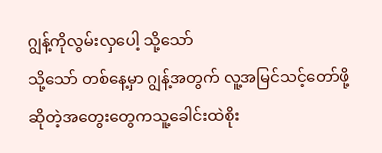ဂျွန့်ကိုလွမ်းလှပေါ့ သို့သော်
သို့သော် တစ်နေ့မှာ ဂျွန့်အတွက် လူ့အမြင်သင့်တော်ဖို့ ဆိုတဲ့အတွေးတွေကသူ့ခေါင်းထဲစိုး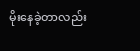မိုးနေခဲ့တာလည်း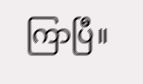ကြာပြီ။